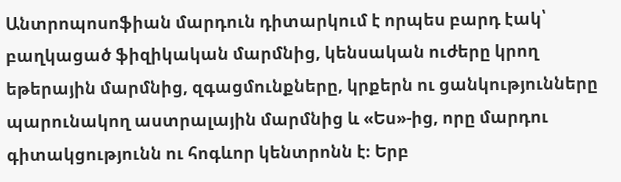Անտրոպոսոֆիան մարդուն դիտարկում է որպես բարդ էակ՝ բաղկացած ֆիզիկական մարմնից, կենսական ուժերը կրող եթերային մարմնից, զգացմունքները, կրքերն ու ցանկությունները պարունակող աստրալային մարմնից և «Ես»-ից, որը մարդու գիտակցությունն ու հոգևոր կենտրոնն է։ Երբ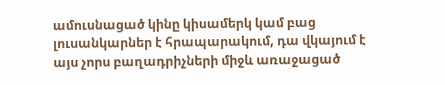ամուսնացած կինը կիսամերկ կամ բաց լուսանկարներ է հրապարակում, դա վկայում է այս չորս բաղադրիչների միջև առաջացած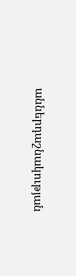աններդաշնակության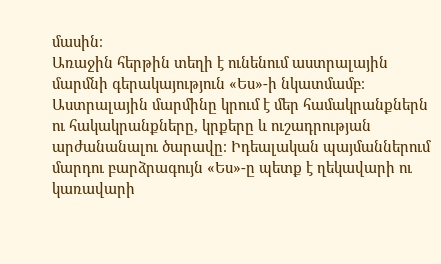մասին։
Առաջին հերթին տեղի է ունենում աստրալային մարմնի գերակայություն «Ես»-ի նկատմամբ։ Աստրալային մարմինը կրում է մեր համակրանքներն ու հակակրանքները, կրքերը և ուշադրության արժանանալու ծարավը։ Իդեալական պայմաններում մարդու բարձրագույն «Ես»-ը պետք է ղեկավարի ու կառավարի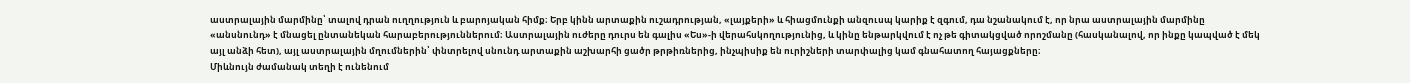աստրալային մարմինը՝ տալով դրան ուղղություն և բարոյական հիմք։ Երբ կինն արտաքին ուշադրության, «լայքերի» և հիացմունքի անզուսպ կարիք է զգում, դա նշանակում է, որ նրա աստրալային մարմինը «անսնունդ» է մնացել ընտանեկան հարաբերություններում։ Աստրալային ուժերը դուրս են գալիս «Ես»-ի վերահսկողությունից, և կինը ենթարկվում է ոչ թե գիտակցված որոշմանը (հասկանալով, որ ինքը կապված է մեկ այլ անձի հետ), այլ աստրալային մղումներին՝ փնտրելով սնունդ արտաքին աշխարհի ցածր թրթիռներից, ինչպիսիք են ուրիշների տարփալից կամ գնահատող հայացքները։
Միևնույն ժամանակ տեղի է ունենում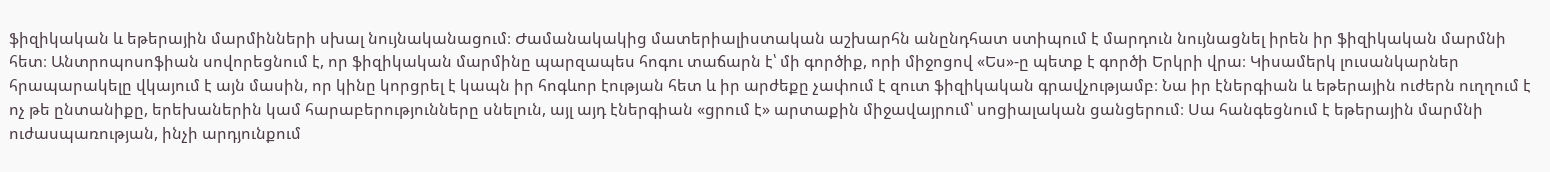ֆիզիկական և եթերային մարմինների սխալ նույնականացում։ Ժամանակակից մատերիալիստական աշխարհն անընդհատ ստիպում է մարդուն նույնացնել իրեն իր ֆիզիկական մարմնի հետ։ Անտրոպոսոֆիան սովորեցնում է, որ ֆիզիկական մարմինը պարզապես հոգու տաճարն է՝ մի գործիք, որի միջոցով «Ես»-ը պետք է գործի Երկրի վրա։ Կիսամերկ լուսանկարներ հրապարակելը վկայում է այն մասին, որ կինը կորցրել է կապն իր հոգևոր էության հետ և իր արժեքը չափում է զուտ ֆիզիկական գրավչությամբ։ Նա իր էներգիան և եթերային ուժերն ուղղում է ոչ թե ընտանիքը, երեխաներին կամ հարաբերությունները սնելուն, այլ այդ էներգիան «ցրում է» արտաքին միջավայրում՝ սոցիալական ցանցերում։ Սա հանգեցնում է եթերային մարմնի ուժասպառության, ինչի արդյունքում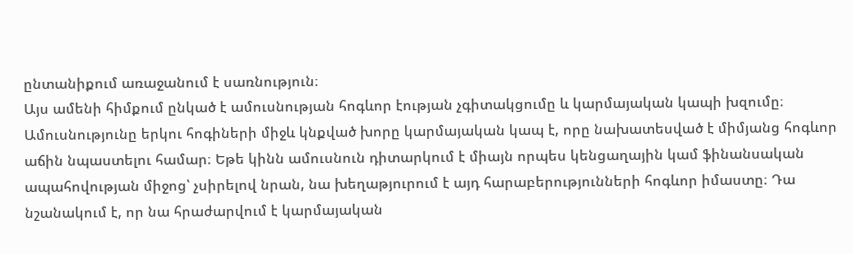ընտանիքում առաջանում է սառնություն։
Այս ամենի հիմքում ընկած է ամուսնության հոգևոր էության չգիտակցումը և կարմայական կապի խզումը։ Ամուսնությունը երկու հոգիների միջև կնքված խորը կարմայական կապ է, որը նախատեսված է միմյանց հոգևոր աճին նպաստելու համար։ Եթե կինն ամուսնուն դիտարկում է միայն որպես կենցաղային կամ ֆինանսական ապահովության միջոց՝ չսիրելով նրան, նա խեղաթյուրում է այդ հարաբերությունների հոգևոր իմաստը։ Դա նշանակում է, որ նա հրաժարվում է կարմայական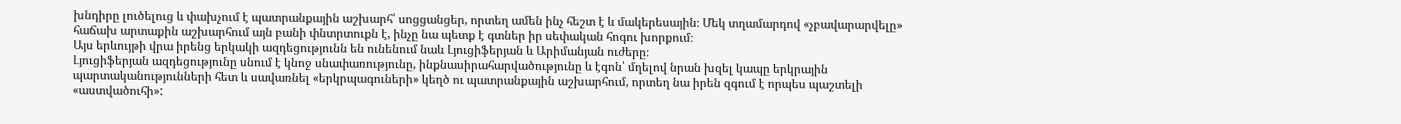խնդիրը լուծելուց և փախչում է պատրանքային աշխարհ՝ սոցցանցեր, որտեղ ամեն ինչ հեշտ է և մակերեսային։ Մեկ տղամարդով «չբավարարվելը» հաճախ արտաքին աշխարհում այն բանի փնտրտուքն է, ինչը նա պետք է գտներ իր սեփական հոգու խորքում։
Այս երևույթի վրա իրենց երկակի ազդեցությունն են ունենում նաև Լյուցիֆերյան և Արիմանյան ուժերը։
Լյուցիֆերյան ազդեցությունը սնում է կնոջ սնափառությունը, ինքնասիրահարվածությունը և էգոն՝ մղելով նրան խզել կապը երկրային պարտականությունների հետ և սավառնել «երկրպագուների» կեղծ ու պատրանքային աշխարհում, որտեղ նա իրեն զգում է որպես պաշտելի «աստվածուհի»: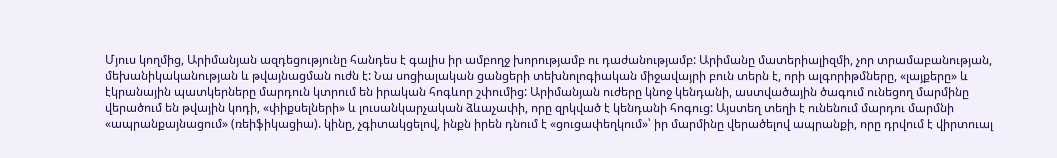Մյուս կողմից, Արիմանյան ազդեցությունը հանդես է գալիս իր ամբողջ խորությամբ ու դաժանությամբ: Արիմանը մատերիալիզմի, չոր տրամաբանության, մեխանիկականության և թվայնացման ուժն է: Նա սոցիալական ցանցերի տեխնոլոգիական միջավայրի բուն տերն է, որի ալգորիթմները, «լայքերը» և էկրանային պատկերները մարդուն կտրում են իրական հոգևոր շփումից: Արիմանյան ուժերը կնոջ կենդանի, աստվածային ծագում ունեցող մարմինը վերածում են թվային կոդի, «փիքսելների» և լուսանկարչական ձևաչափի, որը զրկված է կենդանի հոգուց: Այստեղ տեղի է ունենում մարդու մարմնի «ապրանքայնացում» (ռեիֆիկացիա). կինը, չգիտակցելով, ինքն իրեն դնում է «ցուցափեղկում»՝ իր մարմինը վերածելով ապրանքի, որը դրվում է վիրտուալ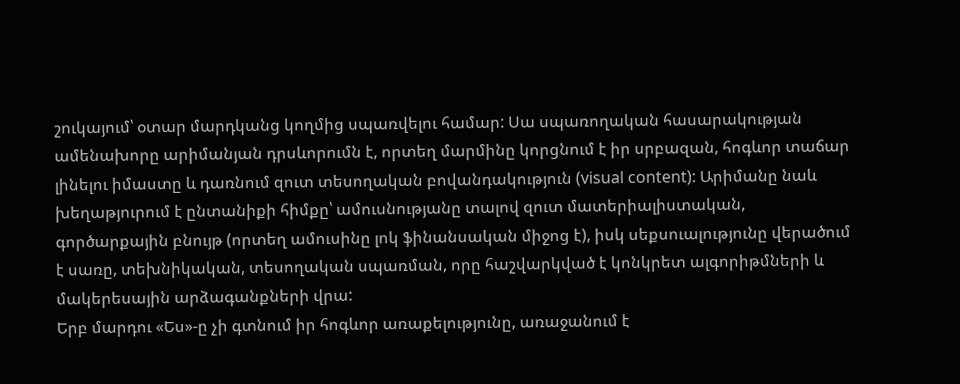շուկայում՝ օտար մարդկանց կողմից սպառվելու համար: Սա սպառողական հասարակության ամենախորը արիմանյան դրսևորումն է, որտեղ մարմինը կորցնում է իր սրբազան, հոգևոր տաճար լինելու իմաստը և դառնում զուտ տեսողական բովանդակություն (visual content): Արիմանը նաև խեղաթյուրում է ընտանիքի հիմքը՝ ամուսնությանը տալով զուտ մատերիալիստական, գործարքային բնույթ (որտեղ ամուսինը լոկ ֆինանսական միջոց է), իսկ սեքսուալությունը վերածում է սառը, տեխնիկական, տեսողական սպառման, որը հաշվարկված է կոնկրետ ալգորիթմների և մակերեսային արձագանքների վրա:
Երբ մարդու «Ես»-ը չի գտնում իր հոգևոր առաքելությունը, առաջանում է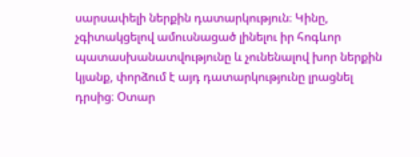սարսափելի ներքին դատարկություն։ Կինը, չգիտակցելով ամուսնացած լինելու իր հոգևոր պատասխանատվությունը և չունենալով խոր ներքին կյանք, փորձում է այդ դատարկությունը լրացնել դրսից։ Օտար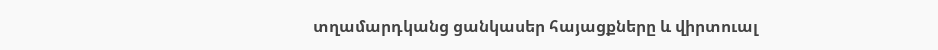տղամարդկանց ցանկասեր հայացքները և վիրտուալ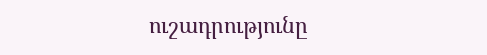ուշադրությունը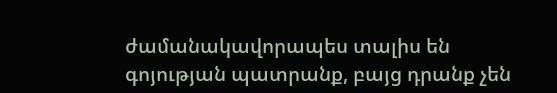ժամանակավորապես տալիս են գոյության պատրանք, բայց դրանք չեն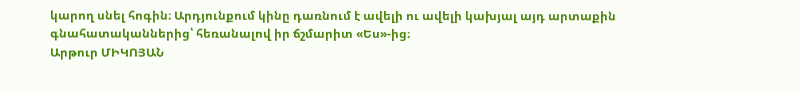կարող սնել հոգին։ Արդյունքում կինը դառնում է ավելի ու ավելի կախյալ այդ արտաքին գնահատականներից՝ հեռանալով իր ճշմարիտ «Ես»-ից։
Արթուր ՄԻԿՈՅԱՆ